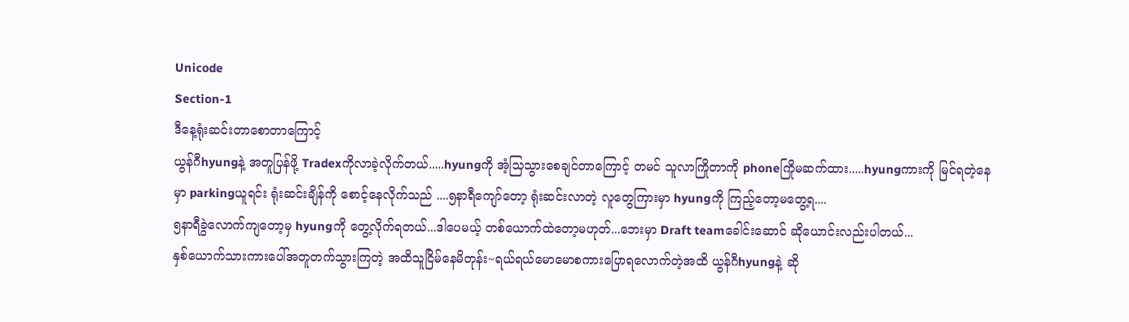Unicode
Section-1
ဒီနေ့ရုံးဆင်းတာစောတာကြောင့်
ယွန်ဂီhyungနဲ့ အတူပြန်ဖို့ Tradexကိုလာခဲ့လိုက်တယ်.....hyungကို အံ့သြသွားစေချင်တာကြောင့် တမင် သူလာကြိုတာကို phoneကြိုမဆက်ထား.....hyungကားကို မြင်ရတဲ့နေမှာ parkingယူရင်း ရုံးဆင်းချိန်ကို စောင့်နေလိုက်သည် ....၅နာရီကျော်တော့ ရုံးဆင်းလာတဲ့ လူတွေကြားမှာ hyungကို ကြည့်တော့မတွေ့ရ....
၅နာရီခွဲလောက်ကျတော့မှ hyungကို တွေ့လိုက်ရတယ်...ဒါပေမယ့် တစ်ယောက်ထဲတော့မဟုတ်...ဘေးမှာ Draft teamခေါင်းဆောင် ဆိုယောင်းလည်းပါတယ်...
နှစ်ယောက်သားကားပေါ်အတူတက်သွားကြတဲ့ အထိသူငြိမ်နေမိတုန်း~ရယ်ရယ်မောမောစကားပြောရလောက်တဲ့အထိ ယွန်ဂီhyungနဲ့ ဆို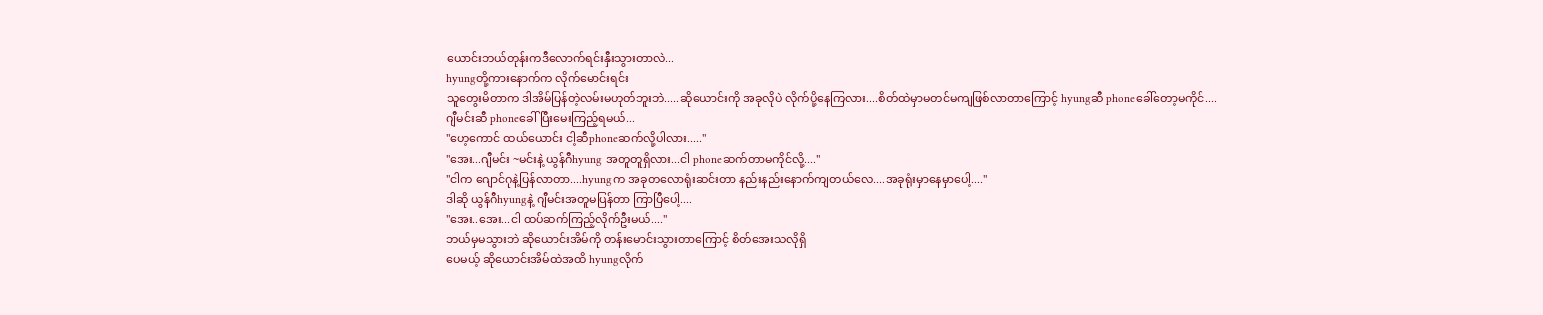ယောင်းဘယ်တုန်းကဒီလောက်ရင်းနှီးသွားတာလဲ...
hyungတို့ကားနောက်က လိုက်မောင်းရင်း
သူတွေးမိတာက ဒါအိမ်ပြန်တဲ့လမ်းမဟုတ်ဘူးဘဲ.....ဆိုယောင်းကို အခုလိုပဲ လိုက်ပို့နေကြလား....စိတ်ထဲမှာမတင်မကျဖြစ်လာတာကြောင့် hyungဆီ phoneခေါ်တော့မကိုင်....
ဂျီမင်းဆီ phoneခေါ်ပြီးမေးကြည့်ရမယ်...
"ဟေ့ကောင် ထယ်ယောင်း ငါ့ဆီphoneဆက်လို့ပါလား....."
"အေး...ဂျီမင်း ~မင်းနဲ့ ယွန်ဂီhyung အတူတူရှိလား...ငါ phoneဆက်တာမကိုင်လို့...."
"ငါက ဂျောင်ဂုနဲ့ပြန်လာတာ....hyungက အခုတလောရုံးဆင်းတာ နည်းနည်းနောက်ကျတယ်လေ....အခုရုံးမှာနေမှာပေါ့...."
ဒါဆို ယွန်ဂီhyungနဲ့ ဂျီမင်းအတူမပြန်တာ ကြာပြီပေါ့....
"အေး..အေး...ငါ ထပ်ဆက်ကြည့်လိုက်ဦးမယ်...."
ဘယ်မှမသွားဘဲ ဆိုယောင်းအိမ်ကို တန်းမောင်းသွားတာကြောင့် စိတ်အေးသလိုရှိ
ပေမယ့် ဆိုယောင်းအိမ်ထဲအထိ hyungလိုက်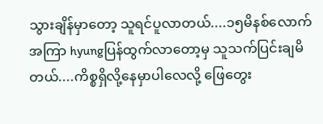သွားချိန်မှာတော့ သူရင်ပူလာတယ်....၁၅မိနစ်လောက်အကြာ hyungပြန်ထွက်လာတော့မှ သူသက်ပြင်းချမိတယ်....ကိစ္စရှိလို့နေမှာပါလေလို့ ဖြေတွေး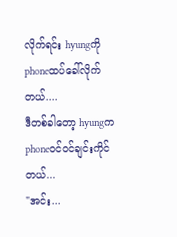လိုက်ရင်း hyungကို phoneထပ်ခေါ်လိုက်တယ်....
ဒီတစ်ခါတော့ hyungက phoneဝင်ဝင်ချင်းကိုင်တယ်...
"အင်း...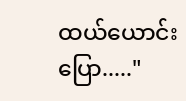ထယ်ယောင်းပြော....."